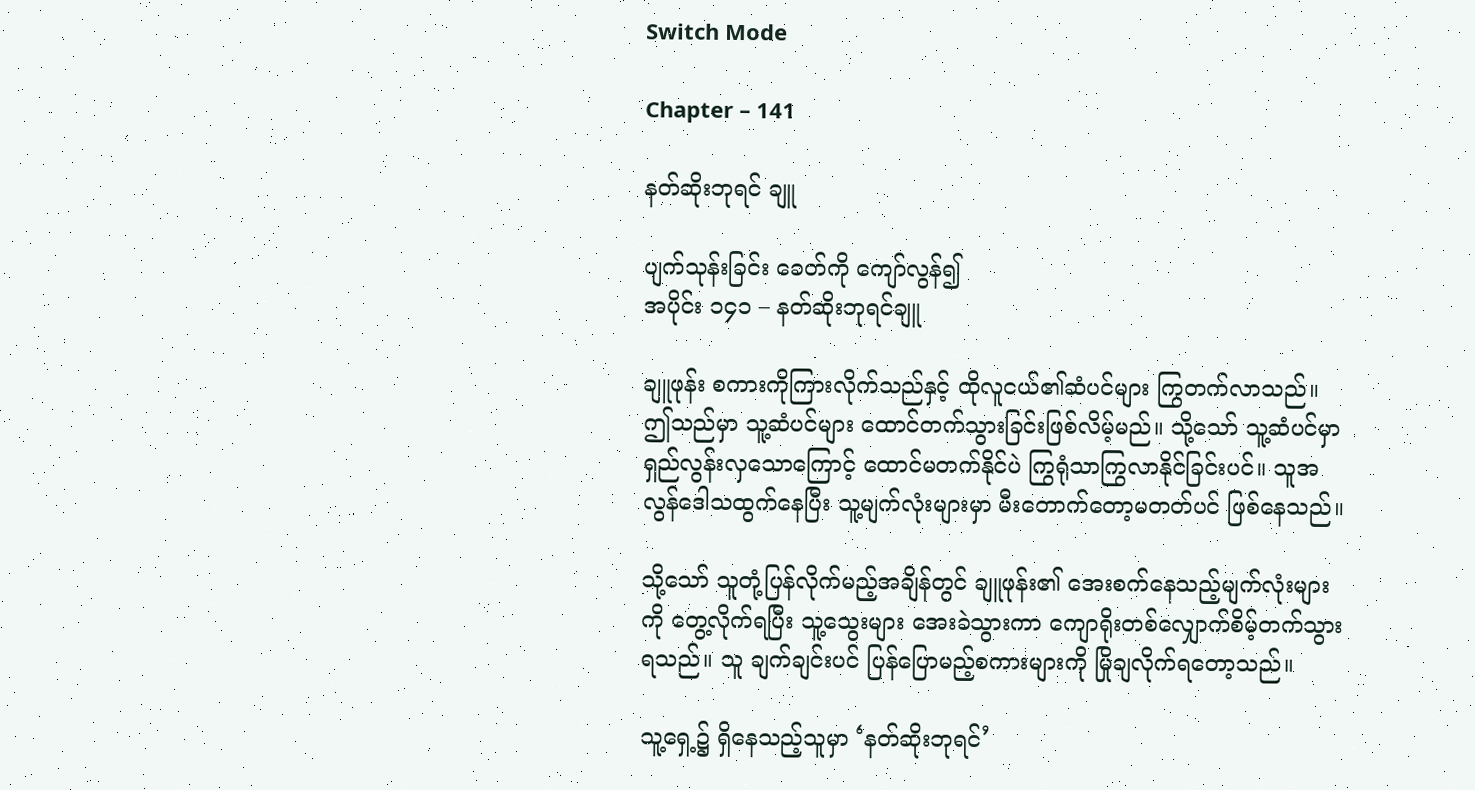Switch Mode

Chapter – 141

နတ်ဆိုးဘုရင် ချူ

ပျက်သုန်းခြင်း ခေတ်ကို ကျော်လွန်၍
အပိုင်း ၁၄၁ – နတ်ဆိုးဘုရင်ချူ

ချူဖုန်း စကားကိုကြားလိုက်သည်နှင့် ထိုလူငယ်၏ဆံပင်များ ကြွတက်လာသည်။ ဤသည်မှာ သူ့ဆံပင်များ ထောင်တက်သွားခြင်းဖြစ်လိမ့်မည်။ သို့သော် သူ့ဆံပင်မှာ ရှည်လွန်းလှသောကြောင့် ထောင်မတက်နိုင်ပဲ ကြွရုံသာကြွလာနိုင်ခြင်းပင်။ သူအလွန်ဒေါသထွက်နေပြီး သူ့မျက်လုံးများမှာ မီးတောက်တော့မတတ်ပင် ဖြစ်နေသည်။

သို့သော် သူတုံ့ပြန်လိုက်မည့်အချိန်တွင် ချူဖုန်း၏ အေးစက်နေသည့်မျက်လုံးများကို တွေ့လိုက်ရပြီး သူ့သွေးများ အေးခဲသွားကာ ကျောရိုးတစ်လျှောက်စိမ့်တက်သွားရသည်။ သူ ချက်ချင်းပင် ပြန်ပြောမည့်စကားများကို မြိုချလိုက်ရတော့သည်။

သူ့ရှေ့၌ ရှိနေသည့်သူမှာ ‘နတ်ဆိုးဘုရင်’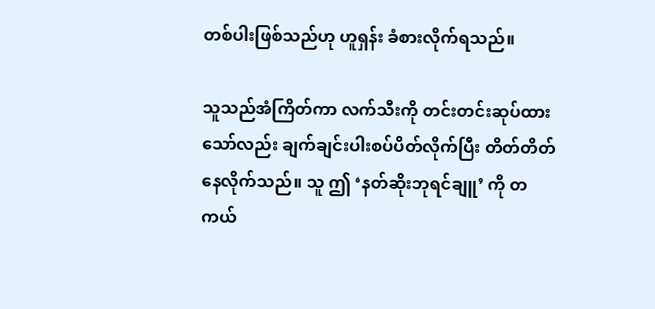တစ်ပါးဖြစ်သည်ဟု ဟူရှန်း ခံစားလိုက်ရသည်။

သူသည်အံကြိတ်ကာ လက်သီးကို တင်းတင်းဆုပ်ထားသော်လည်း ချက်ချင်းပါးစပ်ပိတ်လိုက်ပြီး တိတ်တိတ်နေလိုက်သည်။ သူ ဤ ‘နတ်ဆိုးဘုရင်ချူ’ ကို တကယ်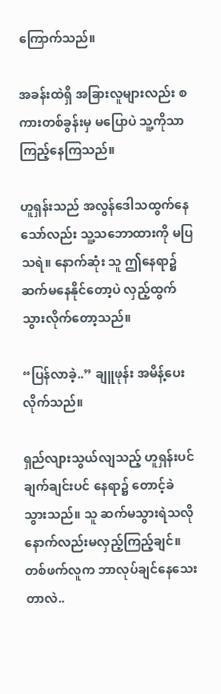ကြောက်သည်။

အခန်းထဲရှိ အခြားလူများလည်း စကားတစ်ခွန်းမှ မပြောပဲ သူ့ကိုသာ ကြည့်နေကြသည်။

ဟူရှန်းသည် အလွန်ဒေါသထွက်နေသော်လည်း သူ့သဘောထားကို မပြသရဲ။ နောက်ဆုံး သူ ဤနေရာ၌ ဆက်မနေနိုင်တော့ပဲ လှည့်ထွက်သွားလိုက်တော့သည်။

“ပြန်လာခဲ့..” ချူဖုန်း အမိန့်ပေးလိုက်သည်။

ရှည်လျားသွယ်လျသည့် ဟူရှန်းပင် ချက်ချင်းပင် နေရာ၌ တောင့်ခဲသွားသည်။ သူ ဆက်မသွားရဲသလို နောက်လည်းမလှည့်ကြည့်ချင်။ တစ်ဖက်လူက ဘာလုပ်ချင်နေသေးတာလဲ..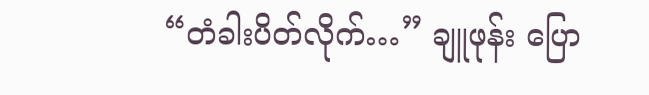“တံခါးပိတ်လိုက်…” ချူဖုန်း ပြော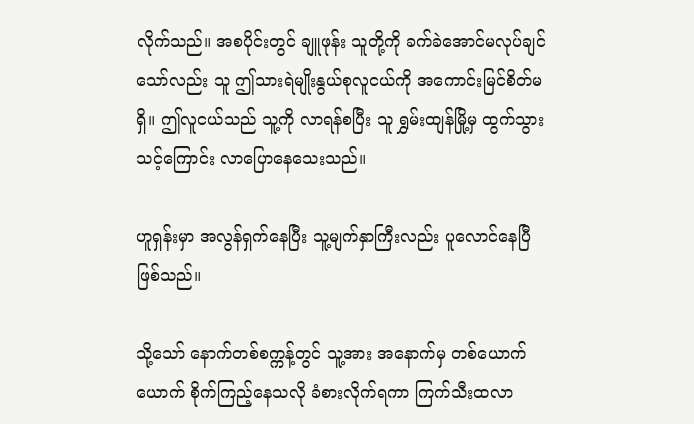လိုက်သည်။ အစပိုင်းတွင် ချူဖုန်း သူတို့ကို ခက်ခဲအောင်မလုပ်ချင်သော်လည်း သူ ဤသားရဲမျိုးနွယ်စုလူငယ်ကို အကောင်းမြင်စိတ်မရှိ။ ဤလူငယ်သည် သူ့ကို လာရန်စပြီး သူ ရွှမ်းထျန်မြို့မှ ထွက်သွားသင့်ကြောင်း လာပြောနေသေးသည်။

ဟူရှန်းမှာ အလွန်ရှက်နေပြီး သူ့မျက်နှာကြီးလည်း ပူလောင်နေပြီဖြစ်သည်။

သို့သော် နောက်တစ်စက္ကန့်တွင် သူ့အား အနောက်မှ တစ်ယောက်ယောက် စိုက်ကြည့်နေသလို ခံစားလိုက်ရကာ ကြက်သီးထလာ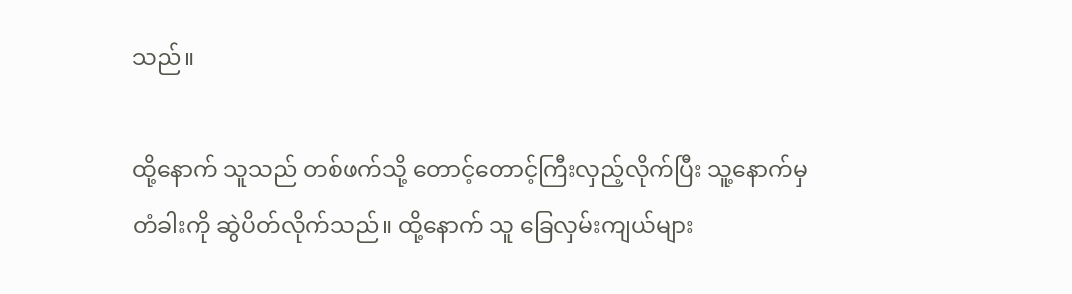သည်။

ထို့နောက် သူသည် တစ်ဖက်သို့ တောင့်တောင့်ကြီးလှည့်လိုက်ပြီး သူ့နောက်မှ တံခါးကို ဆွဲပိတ်လိုက်သည်။ ထို့နောက် သူ ခြေလှမ်းကျယ်များ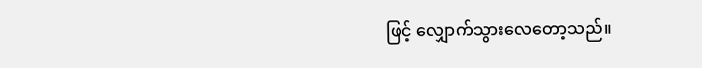ဖြင့် လျှောက်သွားလေတော့သည်။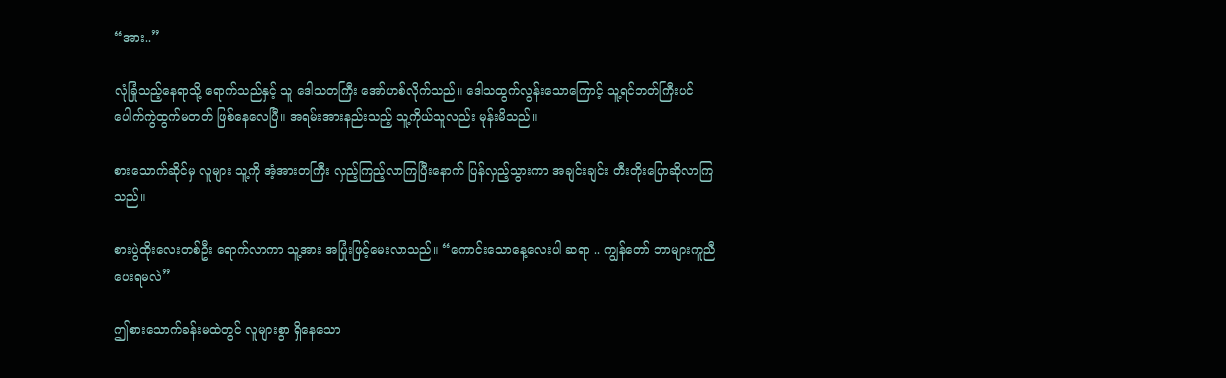“အား..”

လုံခြုံသည့်နေရာသို့ ရောက်သည်နှင့် သူ ဒေါသတကြီး အော်ဟစ်လိုက်သည်။ ဒေါသထွက်လွန်းသောကြောင့် သူ့ရင်ဘတ်ကြီးပင် ပေါက်ကွဲထွက်မတတ် ဖြစ်နေလေပြီ။ အရမ်းအားနည်းသည့် သူ့ကိုယ်သူလည်း မုန်းမိသည်။

စားသောက်ဆိုင်မှ လူများ သူ့ကို အံ့အားတကြီး လှည့်ကြည့်လာကြပြီးနောက် ပြန်လှည့်သွားကာ အချင်းချင်း တီးတိုးပြောဆိုလာကြသည်။

စားပွဲထိုးလေးတစ်ဦး ရောက်လာကာ သူ့အား အပြုံးဖြင့်မေးလာသည်။ “ကောင်းသောနေ့လေးပါ ဆရာ .. ကျွန်တော် ဘာများကူညီပေးရမလဲ”

ဤစားသောက်ခန်းမထဲတွင် လူများစွာ ရှိနေသော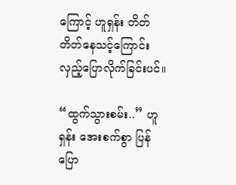ကြောင့် ဟူရှန်း တိတ်တိတ်နေသင့်ကြောင်း လှည့်ပြောလိုက်ခြင်းပင်။

“ထွက်သွားစမ်း..” ဟူရှန်း‌ အေးစက်စွာ ပြန်ပြော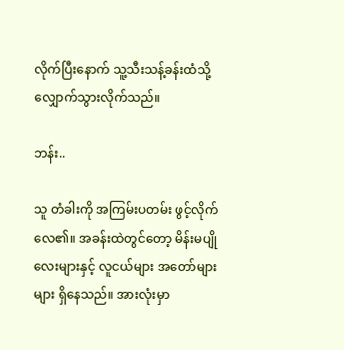လိုက်ပြီးနောက် သူ့သီးသန့်ခန်းထံသို့ လျှောက်သွားလိုက်သည်။

ဘန်း..

သူ တံခါးကို အကြမ်းပတမ်း ဖွင့်လိုက်လေ၏။ အခန်းထဲတွင်တော့ မိန်းမပျိုလေးများနှင့် လူငယ်များ အတော်များများ ရှိနေသည်။ အားလုံးမှာ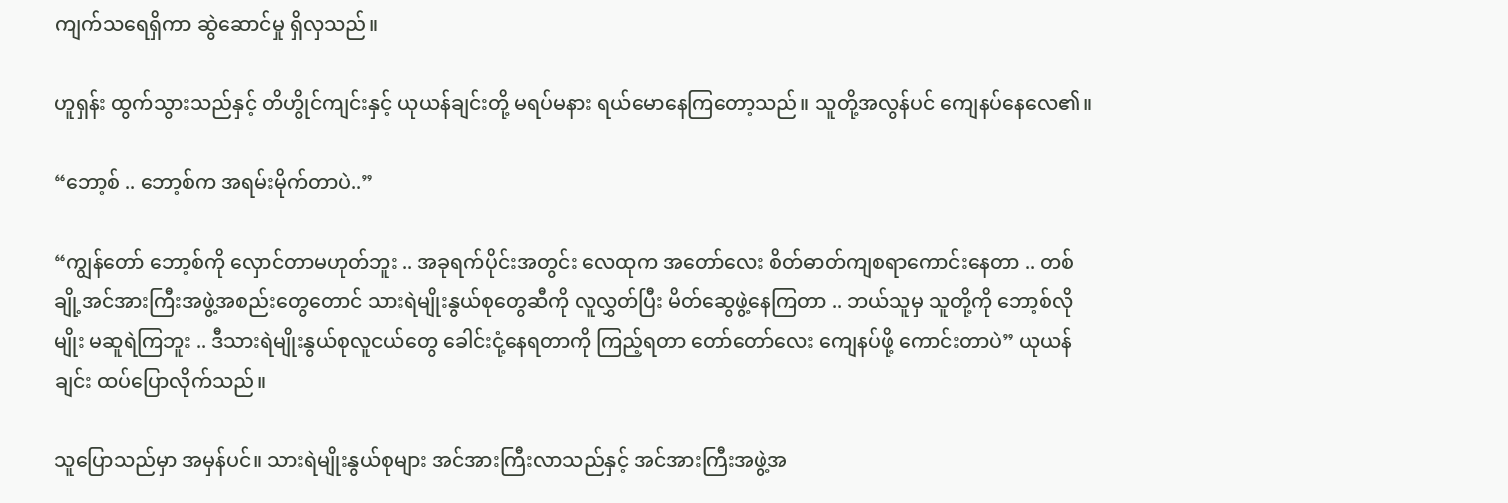ကျက်သရေရှိကာ ဆွဲဆောင်မှု ရှိလှသည်။

ဟူရှန်း ထွက်သွားသည်နှင့် တိဟွိုင်ကျင်းနှင့် ယုယန်ချင်းတို့ မရပ်မနား ရယ်မောနေကြတော့သည်။ သူတို့အလွန်ပင် ကျေနပ်နေလေ၏။

“ဘော့စ် .. ဘော့စ်က အရမ်းမိုက်တာပဲ..”

“ကျွန်တော် ဘော့စ်ကို လှောင်တာမဟုတ်ဘူး .. အခုရက်ပိုင်းအတွင်း လေထုက အတော်လေး စိတ်ဓာတ်ကျစရာကောင်းနေတာ .. တစ်ချို့အင်အားကြီးအဖွဲ့အစည်းတွေတောင် သားရဲမျိုးနွယ်စုတွေဆီကို လူလွှတ်ပြီး မိတ်ဆွေဖွဲ့နေကြတာ .. ဘယ်သူမှ သူတို့ကို ဘော့စ်လိုမျိုး မဆူရဲကြဘူး .. ဒီသားရဲမျိုးနွယ်စုလူငယ်တွေ ခေါင်းငုံ့နေရတာကို ကြည့်ရတာ တော်တော်လေး ကျေနပ်ဖို့ ကောင်းတာပဲ” ယုယန်ချင်း ထပ်ပြောလိုက်သည်။

သူပြောသည်မှာ အမှန်ပင်။ သားရဲမျိုးနွယ်စုများ အင်အားကြီးလာသည်နှင့် အင်အားကြီးအဖွဲ့အ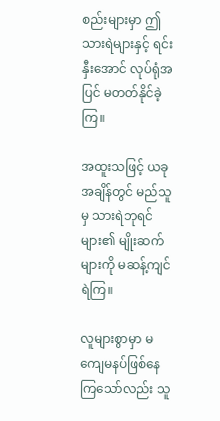စည်းများမှာ ဤသားရဲများနှင့် ရင်းနှီးအောင် လုပ်ရုံအပြင် မတတ်နိုင်ခဲ့ကြ။

အထူးသဖြင့် ယခုအချိန်တွင် မည်သူမှ သားရဲဘုရင်များ၏ မျိုးဆက်များကို မဆန့်ကျင်ရဲကြ။

လူများစွာမှာ မကျေမနပ်ဖြစ်နေကြသော်လည်း သူ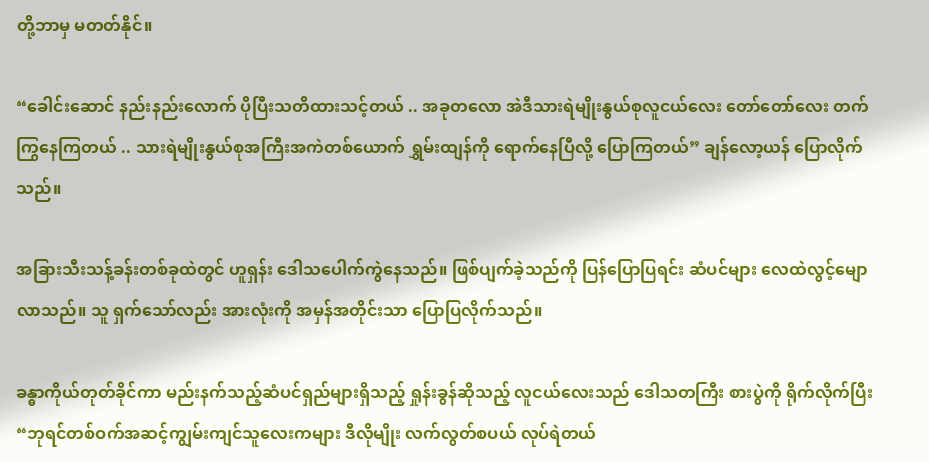တို့ဘာမှ မတတ်နိုင်။

“ခေါင်းဆောင် နည်းနည်းလောက် ပိုပြီးသတိထားသင့်တယ် .. အခုတလော အဲဒီသားရဲမျိုးနွယ်စုလူငယ်လေး တော်တော်လေး တက်ကြွနေကြတယ် .. သားရဲမျိုးနွယ်စုအကြီးအကဲတစ်ယောက် ရွှမ်းထျန်ကို ရောက်နေပြီလို့ ပြောကြတယ်” ချန်လော့ယန် ပြောလိုက်သည်။

အခြားသီးသန့်ခန်းတစ်ခုထဲတွင် ဟူရှန်း ဒေါသပေါက်ကွဲနေသည်။ ဖြစ်ပျက်ခဲ့သည်ကို ပြန်ပြောပြရင်း ဆံပင်များ‌ လေထဲလွင့်မျောလာသည်။ သူ ရှက်သော်လည်း အားလုံးကို အမှန်အတိုင်းသာ ပြောပြလိုက်သည်။

ခန္ဓာကိုယ်တုတ်ခိုင်ကာ မည်းနက်သည့်ဆံပင်ရှည်များရှိသည့် ရှုန်းခွန်ဆိုသည့် လူငယ်လေးသည် ဒေါသတကြီး စားပွဲကို ရိုက်လိုက်ပြီး “ဘုရင်တစ်ဝက်အဆင့်ကျွမ်းကျင်သူလေးကများ ဒီလိုမျိုး လက်လွတ်စပယ် လုပ်ရဲတယ်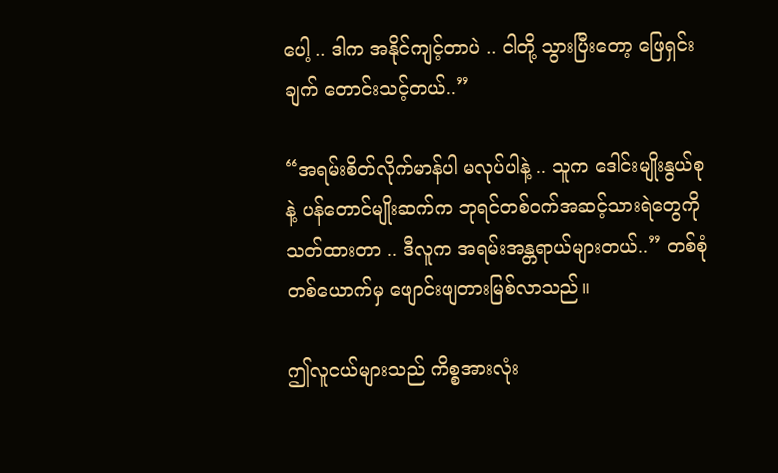ပေါ့ .. ဒါက အနိုင်ကျင့်တာပဲ .. ငါတို့ သွားပြီးတော့ ဖြေရှင်းချက် တောင်းသင့်တယ်..”

“အရမ်းစိတ်လိုက်မာန်ပါ မလုပ်ပါနဲ့ .. သူက ဒေါင်းမျိုးနွယ်စုနဲ့ ပန်တောင်မျိုးဆက်က ဘုရင်တစ်ဝက်အဆင့်သားရဲတွေကို သတ်ထားတာ .. ဒီလူက အရမ်းအန္တရာယ်များတယ်..” တစ်စုံတစ်ယောက်မှ ဖျောင်းဖျတားမြစ်လာသည်။

ဤလူငယ်များသည် ကိစ္စအားလုံး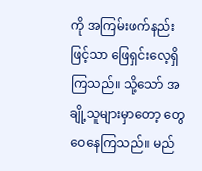ကို အကြမ်းဖက်နည်းဖြင့်သာ ဖြေရှင်းလေ့ရှိကြသည်။ သို့သော် အချို့သူများမှာတော့ တွေဝေနေကြသည်။ မည်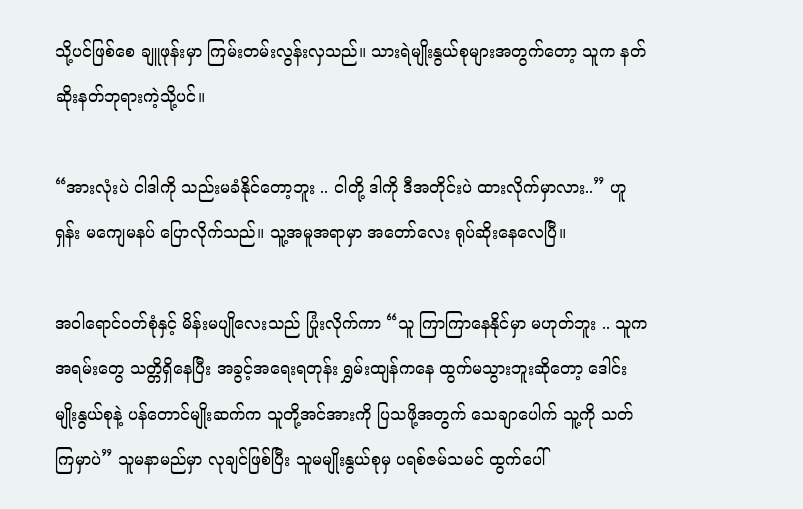သို့ပင်ဖြစ်စေ ချူဖုန်းမှာ ကြမ်းတမ်းလွန်းလှသည်။ သားရဲမျိုးနွယ်စုများအတွက်တော့ သူက နတ်ဆိုးနတ်ဘုရားကဲ့သို့ပင်။

“အားလုံးပဲ ငါဒါကို သည်းမခံနိုင်တော့ဘူး .. ငါတို့ ဒါကို ဒီအတိုင်းပဲ ထားလိုက်မှာလား..” ဟူရှန်း မကျေမနပ် ပြောလိုက်သည်။ သူ့အမူအရာမှာ အတော်လေး ရုပ်ဆိုးနေလေပြီ။

အဝါရောင်ဝတ်စုံနှင့် မိန်းမပျိုလေးသည် ပြုံးလိုက်ကာ “သူ ကြာကြာနေနိုင်မှာ မဟုတ်ဘူး .. သူက အရမ်းတွေ သတ္တိရှိနေပြီး အခွင့်အရေးရတုန်း ရွှမ်းထျန်ကနေ ထွက်မသွားဘူးဆိုတော့ ဒေါင်းမျိုးနွယ်စုနဲ့ ပန်တောင်မျိုးဆက်က သူတို့အင်အားကို ပြသဖို့အတွက် ‌သေချာပေါက် သူ့ကို သတ်ကြမှာပဲ” သူမနာမည်မှာ လုချင်ဖြစ်ပြီး သူမမျိုးနွယ်စုမှ ပရစ်ဇမ်သမင် ထွက်ပေါ်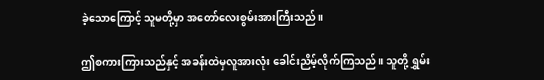ခဲ့သောကြောင့် သူမတို့မှာ အတော်လေးစွမ်းအားကြီးသည်။

ဤစကားကြားသည်နှင့် အခန်းထဲမှလူအားလုံး ခေါင်းညိမ့်လိုက်ကြသည်။ သူတို့ ရွှမ်း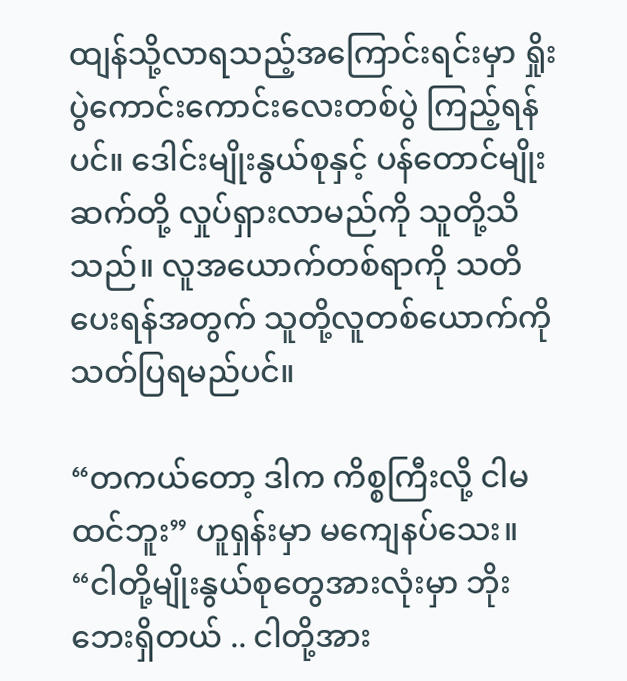ထျန်သို့လာရသည့်အကြောင်းရင်းမှာ ရှိုးပွဲကောင်းကောင်းလေးတစ်ပွဲ ကြည့်ရန်ပင်။ ဒေါင်းမျိုးနွယ်စုနှင့် ပန်တောင်မျိုးဆက်တို့ လှုပ်ရှားလာမည်ကို သူတို့သိသည်။ လူအယောက်တစ်ရာကို သတိပေးရန်အတွက် သူတို့လူတစ်ယောက်ကို သတ်ပြရမည်ပင်။

“တကယ်တော့ ဒါက ကိစ္စကြီးလို့ ငါမထင်ဘူး” ဟူရှန်းမှာ မကျေနပ်သေး။ “ငါတို့မျိုးနွယ်စုတွေအားလုံးမှာ ဘိုးဘေးရှိတယ် .. ငါတို့အား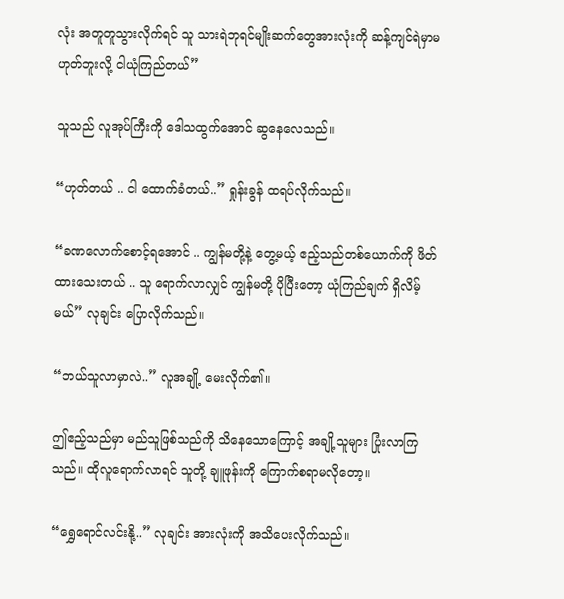လုံး အတူတူသွားလိုက်ရင် သူ သားရဲဘုရင်မျိုးဆက်တွေအားလုံးကို ဆန့်ကျင်ရဲမှာမဟုတ်ဘူးလို့ ငါယုံကြည်တယ်”

သူသည် လူအုပ်ကြီးကို ဒေါသထွက်အောင် ဆွနေလေသည်။

“ဟုတ်တယ် .. ငါ ထောက်ခံတယ်..” ရှုန်းခွန် ထရပ်လိုက်သည်။

“ခဏလောက်စောင့်ရအောင် .. ကျွန်မတို့နဲ့ တွေ့မယ့် ဧည့်သည်တစ်ယောက်ကို ဖိတ်ထားသေးတယ် .. သူ ရောက်လာလျှင် ကျွန်မတို့ ပိုပြီးတော့ ယုံကြည်ချက် ရှိလိမ့်မယ်” လုချင်း ပြောလိုက်သည်။

“ဘယ်သူလာမှာလဲ..” လူအချို့ မေးလိုက်၏။

ဤဧည့်သည်မှာ မည်သူဖြစ်သည်ကို သိနေသောကြောင့် အချို့သူများ ပြုံးလာကြသည်။ ထိုလူရောက်လာရင် သူတို့ ချူဖုန်းကို ကြောက်စရာမလိုတော့။

“ရွှေရောင်လင်းနို့..” လုချင်း အားလုံးကို အသိပေးလိုက်သည်။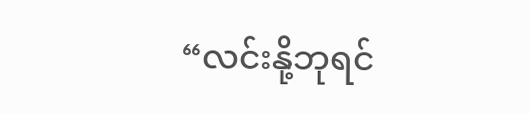“လင်းနို့ဘုရင်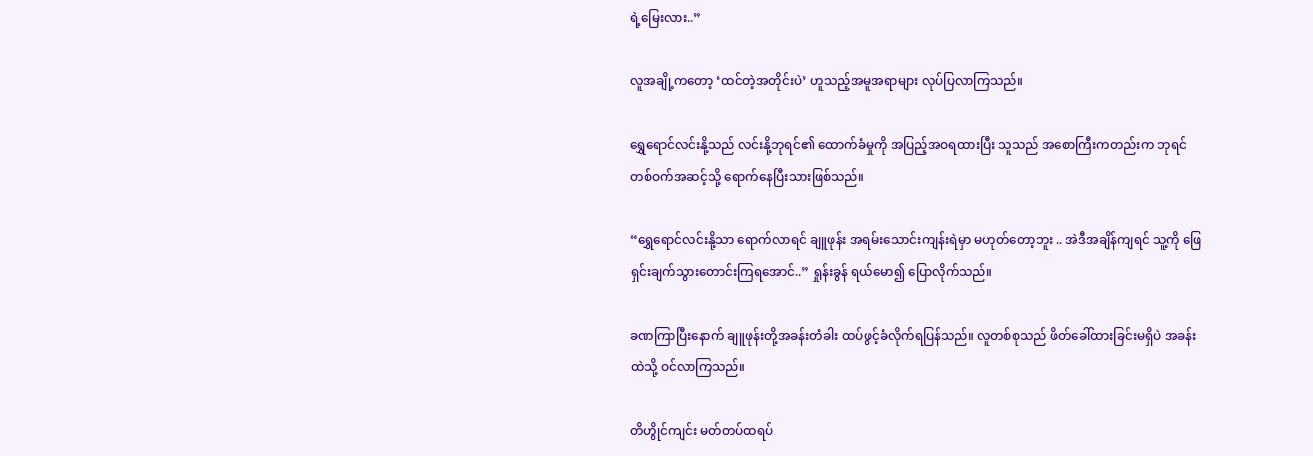ရဲ့မြေးလား..”

လူအချို့ကတော့ ‘ထင်တဲ့အတိုင်းပဲ’ ဟူသည့်အမူအရာများ လုပ်ပြလာကြသည်။

ရွှေရောင်လင်းနို့သည် လင်းနို့ဘုရင်၏ ထောက်ခံမှုကို အပြည့်အဝရထားပြီး သူသည် အစောကြီးကတည်းက ဘုရင်တစ်ဝက်အဆင့်သို့ ရောက်နေပြီးသားဖြစ်သည်။

“ရွှေရောင်လင်းနို့သာ ရောက်လာရင် ချူဖုန်း အရမ်းသောင်းကျန်းရဲမှာ မဟုတ်တော့ဘူး .. အဲဒီအချိန်ကျရင် သူ့ကို ဖြေရှင်းချက်သွားတောင်းကြရအောင်..” ရှုန်းခွန် ရယ်မော၍ ပြောလိုက်သည်။

ခဏကြာပြီးနောက် ချူဖုန်းတို့အခန်းတံခါး ထပ်ဖွင့်ခံလိုက်ရပြန်သည်။ လူတစ်စုသည် ဖိတ်ခေါ်ထားခြင်းမရှိပဲ အခန်းထဲသို့ ဝင်လာကြသည်။

တိဟွိုင်ကျင်း မတ်တပ်ထရပ်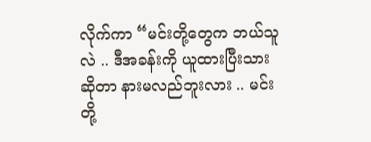လိုက်ကာ “မင်းတို့တွေက ဘယ်သူလဲ .. ဒီအခန်းကို ယူထားပြီးသားဆိုတာ နားမလည်ဘူးလား .. မင်းတို့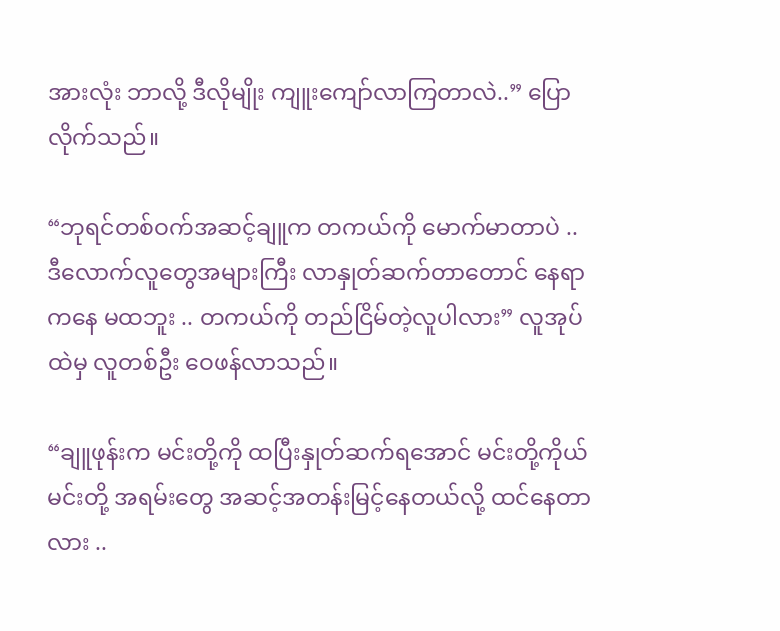အားလုံး ဘာလို့ ဒီလိုမျိုး ကျူးကျော်လာကြတာလဲ..” ပြောလိုက်သည်။

“ဘုရင်တစ်ဝက်အဆင့်ချူက တကယ်ကို မောက်မာတာပဲ .. ဒီလောက်လူတွေအများကြီး လာနှုတ်ဆက်တာတောင် နေရာကနေ မထဘူး .. တကယ်ကို တည်ငြိမ်တဲ့လူပါလား” လူအုပ်ထဲမှ လူတစ်ဦး ဝေဖန်လာသည်။

“ချူဖုန်းက မင်းတို့ကို ထပြီးနှုတ်ဆက်ရအောင် မင်းတို့ကိုယ်မင်းတို့ အရမ်းတွေ အဆင့်အတန်းမြင့်နေတယ်လို့ ထင်နေတာလား ..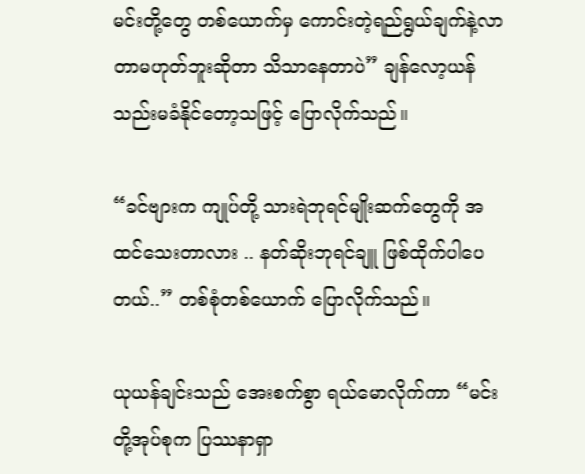မင်းတို့တွေ တစ်ယောက်မှ ကောင်းတဲ့ရည်ရွယ်ချက်နဲ့လာတာမဟုတ်ဘူးဆိုတာ သိသာနေတာပဲ” ချန်လော့ယန် သည်းမခံနိုင်တော့သဖြင့် ပြောလိုက်သည်။

“ခင်ဗျားက ကျုပ်တို့ သားရဲဘုရင်မျိုးဆက်တွေကို အထင်သေးတာလား .. နတ်ဆိုးဘုရင်ချူ ဖြစ်ထိုက်ပါပေတယ်..” တစ်စုံတစ်ယောက် ပြောလိုက်သည်။

ယုယန်ချင်းသည် အေးစက်စွာ ရယ်မောလိုက်ကာ “မင်းတို့အုပ်စုက ပြဿနာရှာ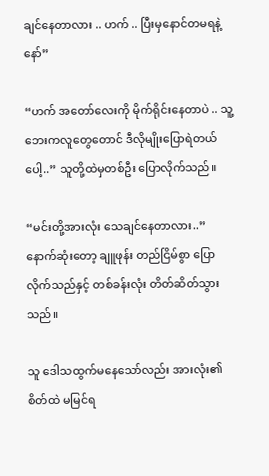ချင်နေတာလား .. ဟက် .. ပြီးမှနောင်တမရနဲ့နော်”

“ဟက် အတော်လေးကို မိုက်ရိုင်းနေတာပဲ .. သူ့ဘေးကလူတွေတောင် ဒီလိုမျိုးပြောရဲတယ်ပေါ့..” သူတို့ထဲမှတစ်ဦး ပြောလိုက်သည်။

“မင်းတို့အားလုံး သေချင်နေတာလား..” နောက်ဆုံးတော့ ချူဖုန်း တည်ငြိမ်စွာ ပြောလိုက်သည်နှင့် တစ်ခန်းလုံး တိတ်ဆိတ်သွားသည်။

သူ ဒေါသထွက်မနေသော်လည်း အားလုံး၏စိတ်ထဲ မမြင်ရ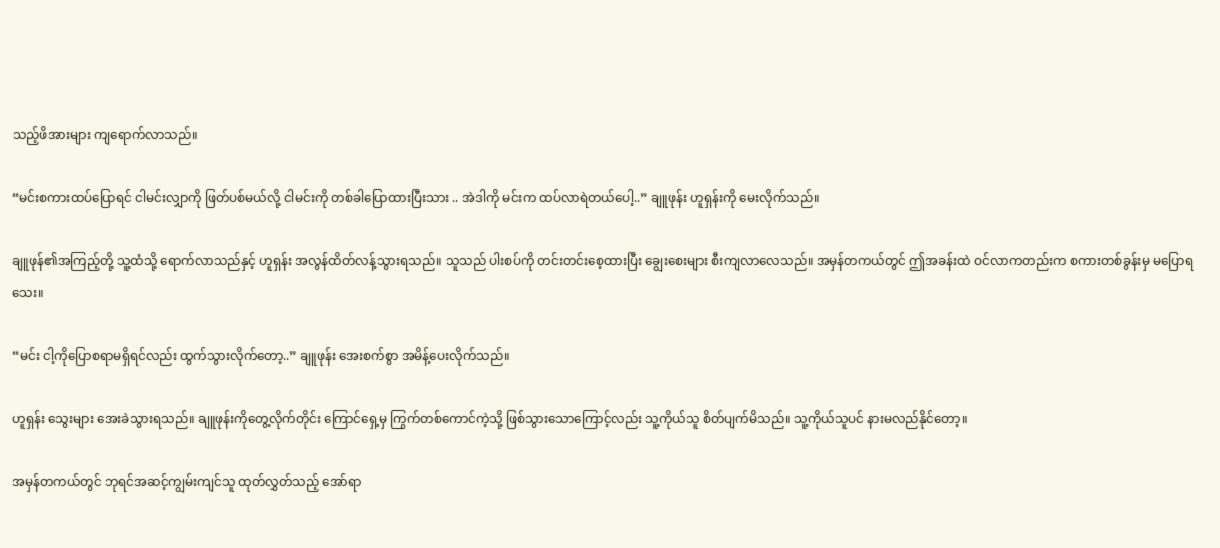သည့်ဖိအားများ ကျရောက်လာသည်။

“မင်းစကားထပ်ပြောရင် ငါမင်းလျှာကို ဖြတ်ပစ်မယ်လို့ ငါမင်းကို တစ်ခါပြောထားပြီးသား .. အဲဒါကို မင်းက ထပ်လာရဲတယ်ပေါ့..” ချူဖုန်း ဟူရှန်းကို မေးလိုက်သည်။

ချူဖုန်၏အကြည့်တို့ သူ့ထံသို့ ရောက်လာသည်နှင့် ဟူရှန်း အလွန်ထိတ်လန့်သွားရသည်။ သူသည် ပါးစပ်ကို တင်းတင်းစေ့ထားပြီး ချွေးစေးများ စီးကျလာလေသည်။ အမှန်တကယ်တွင် ဤအခန်းထဲ ဝင်လာကတည်းက စကားတစ်ခွန်းမှ မပြောရသေး။

“မင်း ငါ့ကိုပြောစရာမရှိရင်လည်း ထွက်သွားလိုက်တော့..” ချူဖုန်း အေးစက်စွာ အမိန့်ပေးလိုက်သည်။

ဟူရှန်း သွေးများ အေးခဲသွားရသည်။ ချူဖုန်းကိုတွေ့လိုက်တိုင်း ကြောင်ရှေ့မှ ကြွက်တစ်ကောင်ကဲ့သို့ ဖြစ်သွားသောကြောင့်လည်း သူ့ကိုယ်သူ စိတ်ပျက်မိသည်။ သူ့ကိုယ်သူပင် နားမလည်နိုင်တော့။

အမှန်တကယ်တွင် ဘုရင်အဆင့်ကျွမ်းကျင်သူ ထုတ်လွှတ်သည့် အော်ရာ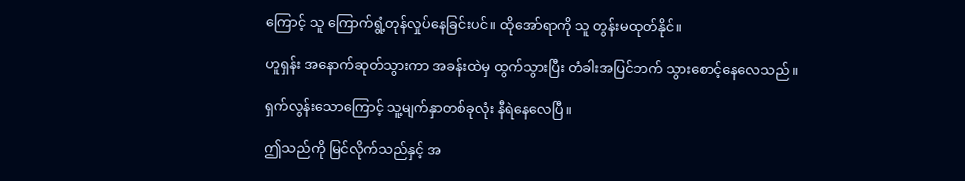ကြောင့် သူ ကြောက်ရွံ့တုန်လှုပ်နေခြင်းပင်။ ထိုအော်ရာကို သူ တွန်းမထုတ်နိုင်။

ဟူရှန်း အနောက်ဆုတ်သွားကာ အခန်းထဲမှ ထွက်သွားပြီး တံခါးအပြင်ဘက် သွားစောင့်နေလေသည်။

ရှက်လွန်းသောကြောင့် သူ့မျက်နှာတစ်ခုလုံး နီရဲနေလေပြီ။

ဤသည်ကို မြင်လိုက်သည်နှင့် အ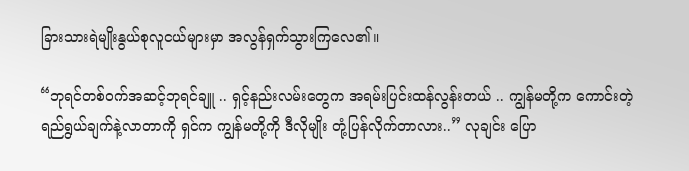ခြားသားရဲမျိုးနွယ်စုလူငယ်များမှာ အလွန်ရှက်သွားကြလေ၏။

“ဘုရင်တစ်ဝက်အဆင့်ဘုရင်ချူ .. ရှင့်နည်းလမ်းတွေက အရမ်းပြင်းထန်လွန်းတယ် .. ကျွန်မတို့က ကောင်းတဲ့ရည်ရွယ်ချက်နဲ့လာတာကို ရှင်က ကျွန်မတို့ကို ဒီလိုမျိုး တုံ့ပြန်လိုက်တာလား..” လုချင်း ပြော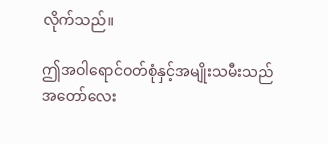လိုက်သည်။

ဤအဝါရောင်ဝတ်စုံနှင့်အမျိုးသမီးသည် အတော်လေး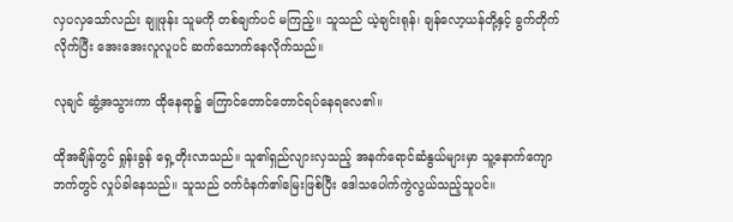လှပလှသော်လည်း ချူဖုန်း သူမကို တစ်ချက်ပင် မကြည့်။ သူသည် ယဲ့ချင်းရုန်၊ ချန်လော့ယန်တို့နှင့် ခွက်တိုက်လိုက်ပြီး အေးအေးလူလူပင် ဆက်သောက်နေလိုက်သည်။

လုချင် ဆွံ့အသွားကာ ထိုနေရာ၌ ကြောင်တောင်တောင်ရပ်နေရလေ၏။

ထိုအချိန်တွင် ရှုန်းခွန် ရှေ့တိုးလာသည်။ သူ၏ရှည်လျားလှသည့် အနက်ရောင်ဆံနွယ်များမှာ သူ့နောက်ကျောဘက်တွင် လှုပ်ခါနေသည်။ သူသည် ဝက်ဝံနက်၏မြေးဖြစ်ပြီး ဒေါသပေါက်ကွဲလွယ်သည့်သူပင်။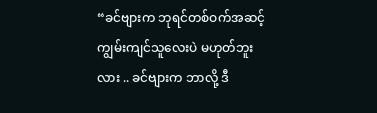“ခင်ဗျားက ဘုရင်တစ်ဝက်အဆင့်ကျွမ်းကျင်သူလေးပဲ မဟုတ်ဘူးလား .. ခင်ဗျားက ဘာလို့ ဒီ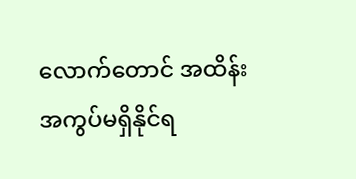လောက်တောင် အထိန်းအကွပ်မရှိနိုင်ရ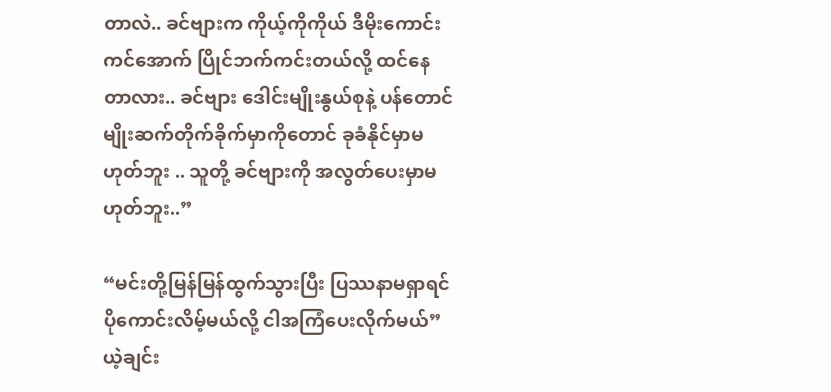တာလဲ.. ခင်ဗျားက ကိုယ့်ကိုကိုယ် ဒီမိုးကောင်းကင်အောက် ပြိုင်ဘက်ကင်းတယ်လို့ ထင်နေတာလား.. ခင်ဗျား ဒေါင်းမျိုးနွယ်စုနဲ့ ပန်တောင်မျိုးဆက်တိုက်ခိုက်မှာကိုတောင် ခုခံနိုင်မှာမဟုတ်ဘူး .. သူတို့ ခင်ဗျားကို အလွတ်ပေးမှာမဟုတ်ဘူး..”

“မင်းတို့မြန်မြန်ထွက်သွားပြီး ပြဿနာမရှာရင် ပိုကောင်းလိမ့်မယ်လို့ ငါအကြံပေးလိုက်မယ်” ယဲ့ချင်း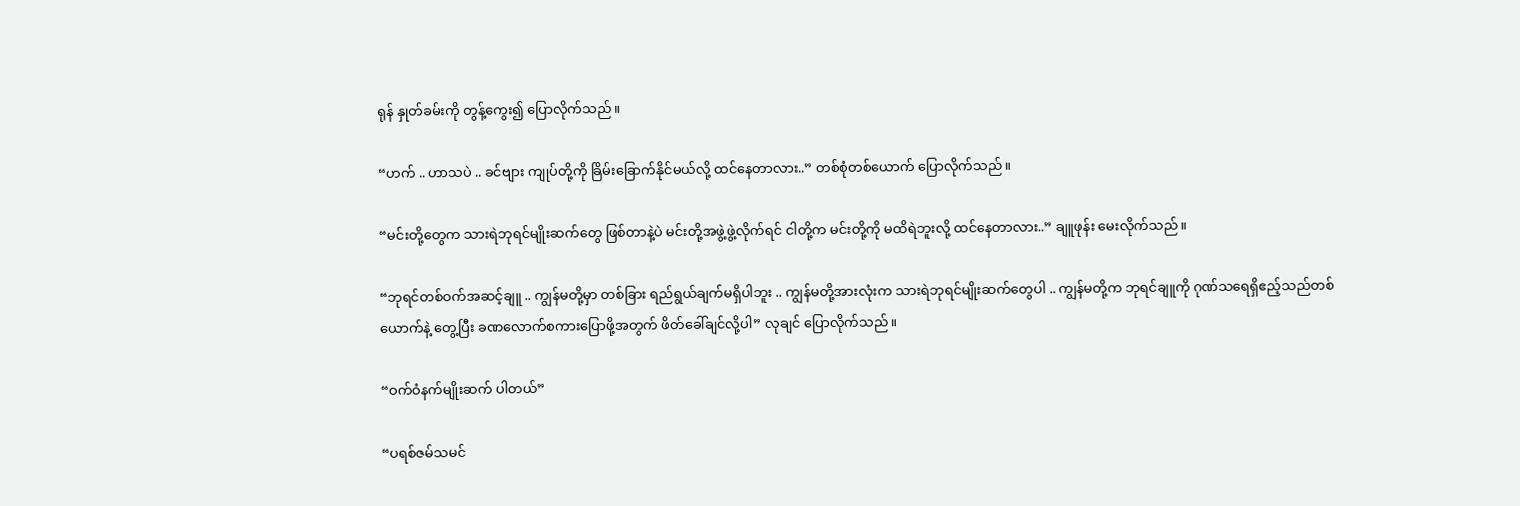ရုန် နှုတ်ခမ်းကို တွန့်ကွေး၍ ပြောလိုက်သည်။

“ဟက် .. ဟာသပဲ .. ခင်ဗျား ကျုပ်တို့ကို ခြိမ်းခြောက်နိုင်မယ်လို့ ထင်နေတာလား..” တစ်စုံတစ်ယောက်‌ ပြောလိုက်သည်။

“မင်းတို့တွေက သားရဲဘုရင်မျိုးဆက်တွေ ဖြစ်တာနဲ့ပဲ မင်းတို့အဖွဲ့ဖွဲ့လိုက်ရင် ငါတို့က မင်းတို့ကို မထိရဲဘူးလို့ ထင်နေတာလား..” ချူဖုန်း မေးလိုက်သည်။

“ဘုရင်တစ်ဝက်အဆင့်ချူ .. ကျွန်မတို့မှာ တစ်ခြား ရည်ရွယ်ချက်မရှိပါဘူး .. ကျွန်မတို့အားလုံးက သားရဲဘုရင်မျိုးဆက်တွေပါ .. ကျွန်မတို့က ဘုရင်ချူကို ဂုဏ်သရေရှိဧည့်သည်တစ်ယောက်နဲ့ တွေ့ပြီး ခဏလောက်စကားပြောဖို့အတွက် ဖိတ်ခေါ်ချင်လို့ပါ” လုချင် ပြောလိုက်သည်။

“ဝက်ဝံနက်မျိုးဆက် ပါတယ်”

“ပရစ်ဇမ်သမင်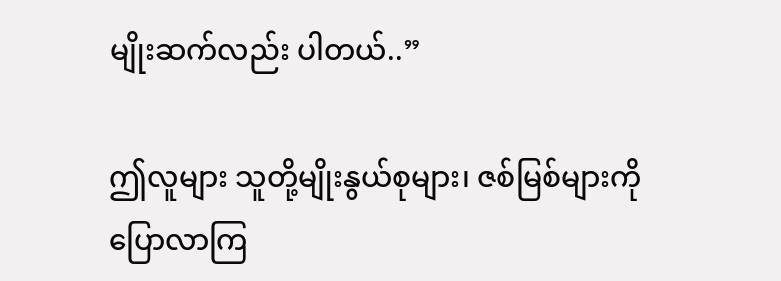မျိုးဆက်လည်း ပါတယ်..”

ဤလူများ သူတို့မျိုးနွယ်စုများ၊ ဇစ်မြစ်များကို ပြောလာကြ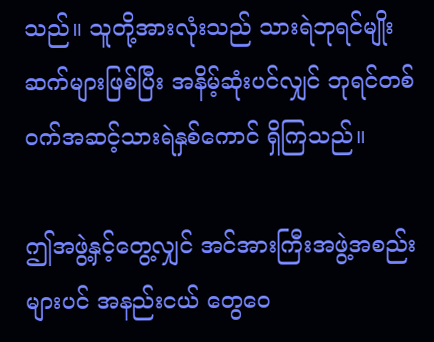သည်။ သူတို့အားလုံးသည် သားရဲဘုရင်မျိုးဆက်များဖြစ်ပြီး အနိမ့်ဆုံးပင်လျှင် ဘုရင်တစ်ဝက်အဆင့်သားရဲနှစ်ကောင် ရှိကြသည်။

ဤအဖွဲ့နှင့်တွေ့လျှင် အင်အားကြီးအဖွဲ့အစည်းများပင် အနည်းငယ် တွေဝေ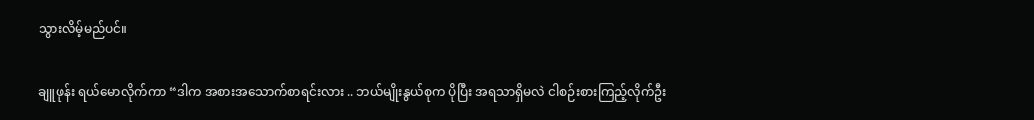သွားလိမ့်မည်ပင်။

ချူဖုန်း ရယ်မောလိုက်ကာ “ဒါက အစားအသောက်စာရင်းလား .. ဘယ်မျိုးနွယ်စုက ပိုပြီး အရသာရှိမလဲ ငါစဉ်းစားကြည့်လိုက်ဦး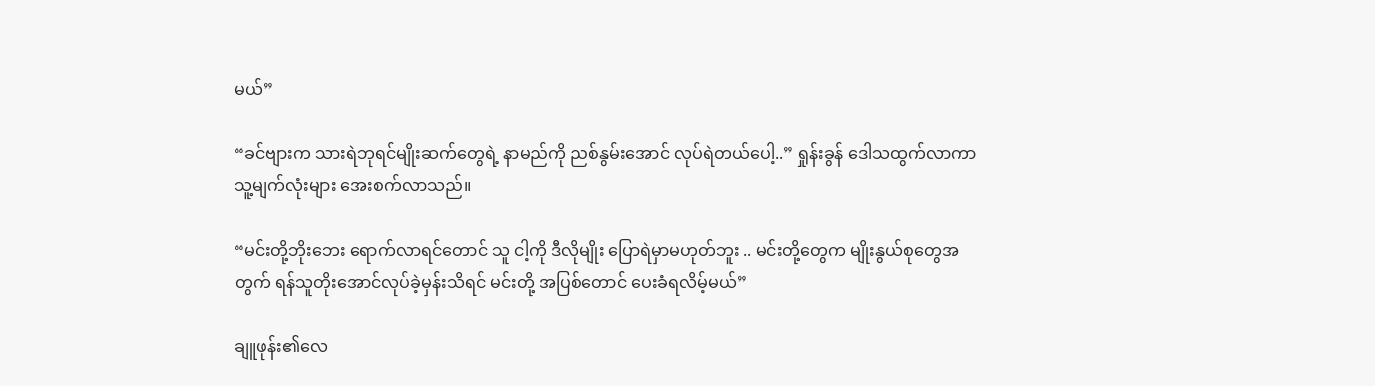မယ်”

“ခင်ဗျားက သားရဲဘုရင်မျိုးဆက်တွေရဲ့ နာမည်ကို ညစ်နွမ်းအောင် လုပ်ရဲတယ်ပေါ့..” ရှုန်းခွန် ဒေါသထွက်လာကာ သူ့မျက်လုံးများ အေးစက်လာသည်။

“မင်းတို့ဘိုးဘေး ရောက်လာရင်တောင် သူ ငါ့ကို ဒီလိုမျိုး ပြောရဲမှာမဟုတ်ဘူး .. မင်းတို့တွေက မျိုးနွယ်စုတွေအတွက် ရန်သူတိုးအောင်လုပ်ခဲ့မှန်းသိရင် မင်းတို့ အပြစ်တောင် ပေးခံရလိမ့်မယ်”

ချူဖုန်း၏လေ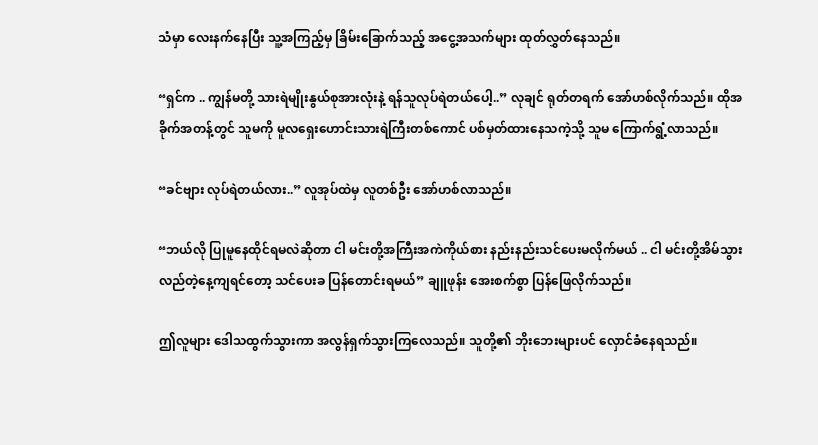သံမှာ လေးနက်နေပြီး သူ့အကြည့်မှ ခြိမ်းခြောက်သည့် အငွေ့အသက်များ ထုတ်လွှတ်နေသည်။

“ရှင်က .. ကျွန်မတို့ သားရဲမျိုးနွယ်စုအားလုံးနဲ့ ရန်သူလုပ်ရဲတယ်ပေါ့..” လုချင် ရုတ်တရက် အော်ဟစ်လိုက်သည်။ ထိုအခိုက်အတန့်တွင် သူမကို မူလရှေးဟောင်းသားရဲကြီးတစ်ကောင် ပစ်မှတ်ထားနေသကဲ့သို့ သူမ ကြောက်ရွံ့လာသည်။

“ခင်ဗျား လုပ်ရဲတယ်လား..” လူအုပ်ထဲမှ လူတစ်ဦး အော်ဟစ်လာသည်။

“ဘယ်လို ပြုမူနေထိုင်ရမလဲဆိုတာ ငါ မင်းတို့အကြီးအကဲကိုယ်စား နည်းနည်းသင်ပေးမလိုက်မယ် .. ငါ မင်းတို့အိမ်သွားလည်တဲ့နေ့ကျရင်တော့ သင်ပေးခ ပြန်တောင်းရမယ်” ချူဖုန်း အေးစက်စွာ ပြန်ဖြေလိုက်သည်။

ဤလူများ ဒေါသထွက်သွားကာ အလွန်ရှက်သွားကြလေသည်။ သူတို့၏ ဘိုးဘေးများပင် လှောင်ခံနေရသည်။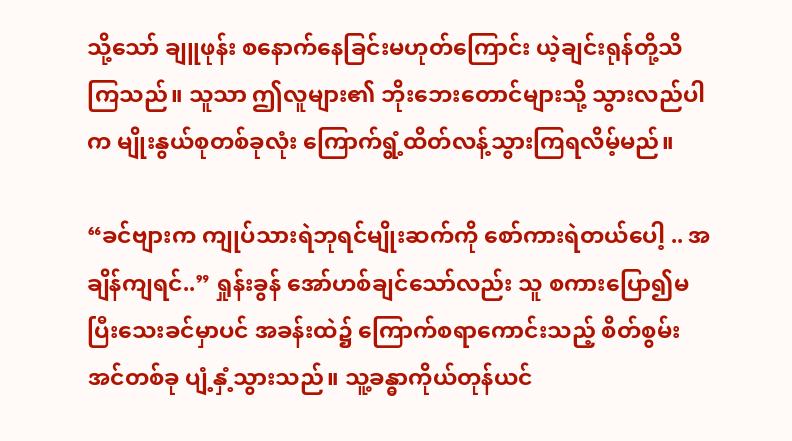သို့သော် ချူဖုန်း စနောက်နေခြင်းမဟုတ်ကြောင်း ယဲ့ချင်းရုန်တို့သိကြသည်။ သူသာ ဤလူများ၏ ဘိုးဘေးတောင်များသို့ သွားလည်ပါက မျိုးနွယ်စုတစ်ခုလုံး ကြောက်ရွံ့ထိတ်လန့်သွားကြရလိမ့်မည်။

“ခင်ဗျားက ကျုပ်သားရဲဘုရင်မျိုးဆက်ကို စော်ကားရဲတယ်ပေါ့ .. အချိန်ကျရင်..” ရှုန်းခွန် အော်ဟစ်ချင်သော်လည်း သူ စကားပြော၍မပြီးသေးခင်မှာပင် အခန်းထဲ၌ ကြောက်စရာကောင်းသည့် စိတ်စွမ်းအင်တစ်ခု ပျံ့နှံ့သွားသည်။ သူ့ခန္ဓာကိုယ်တုန်ယင်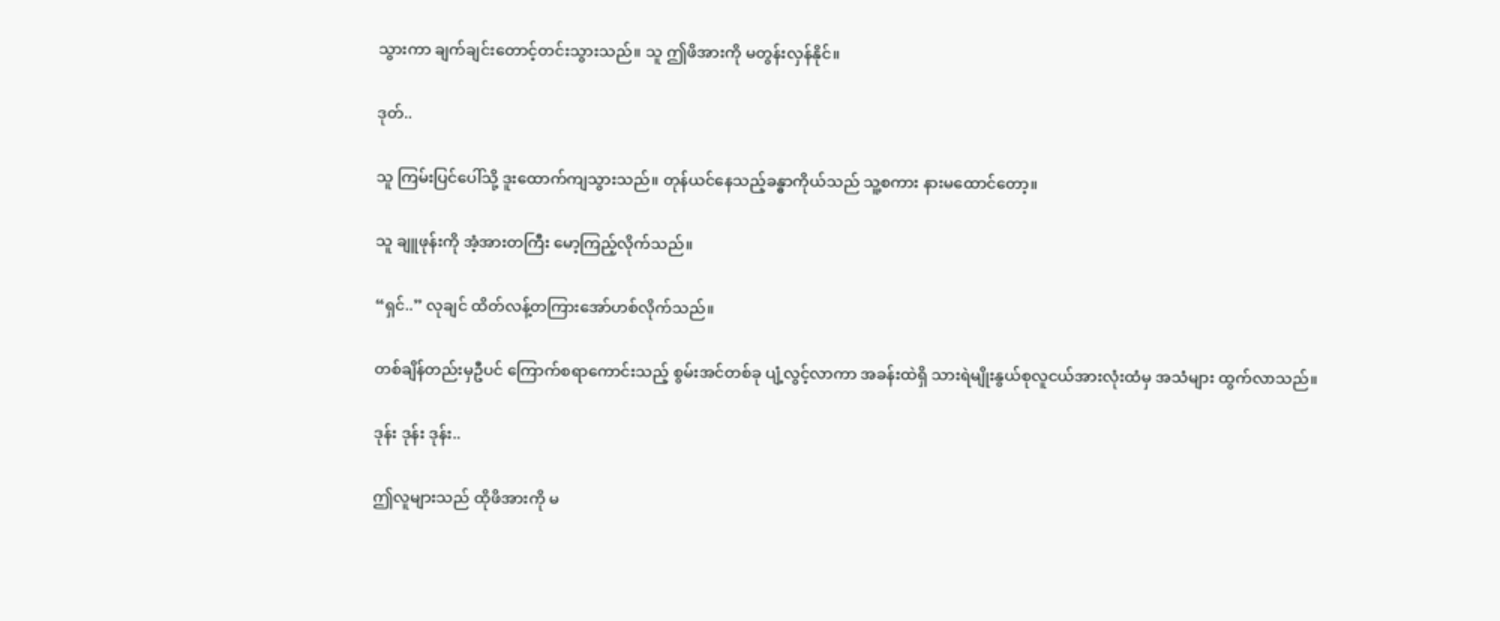သွားကာ ချက်ချင်းတောင့်တင်းသွားသည်။ သူ ဤဖိအားကို မတွန်းလှန်နိုင်။

ဒုတ်..

သူ ကြမ်းပြင်ပေါ်သို့ ဒူးထောက်ကျသွားသည်။ တုန်ယင်နေသည့်ခန္ဓာကိုယ်သည် သူ့စကား နားမထောင်တော့။

သူ ချူဖုန်းကို အံ့အားတကြီး မော့ကြည့်လိုက်သည်။

“ရှင်..” လုချင် ထိတ်လန့်တကြားအော်ဟစ်လိုက်သည်။

တစ်ချိန်တည်းမှဦပင် ကြောက်စရာကောင်းသည့် စွမ်းအင်တစ်ခု ပျံ့လွင့်လာကာ အခန်းထဲရှိ သားရဲမျိုးနွယ်စုလူငယ်အားလုံးထံမှ အသံများ ထွက်လာသည်။

ဒုန်း ဒုန်း ဒုန်း..

ဤလူများသည် ထိုဖိအားကို မ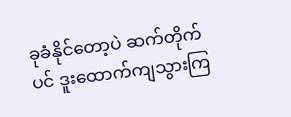ခုခံနိုင်တော့ပဲ ဆက်တိုက်ပင် ဒူးထောက်ကျသွားကြ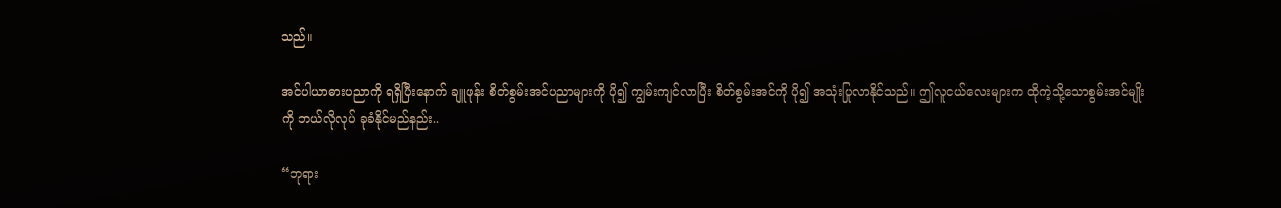သည်။

အင်ပါယာဓားပညာကို ရရှိပြီးနောက် ချူဖုန်း စိတ်စွမ်းအင်ပညာများကို ပို၍ ကျွမ်းကျင်လာပြီး စိတ်စွမ်းအင်ကို ပို၍ အသုံးပြုလာနိုင်သည်။ ဤလူငယ်လေးများက ထိုကဲ့သို့သောစွမ်းအင်မျိုးကို ဘယ်လိုလုပ် ခုခံနိုင်မည်နည်း..

“ဘုရား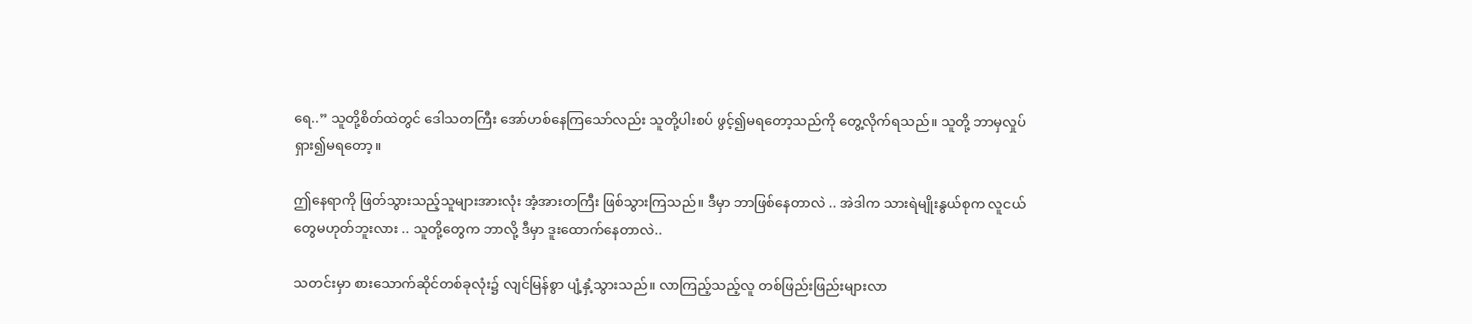ရေ..” သူတို့စိတ်ထဲတွင် ဒေါသတကြီး အော်ဟစ်နေကြသော်လည်း သူတို့ပါးစပ် ဖွင့်၍မရတော့သည်ကို တွေ့လိုက်ရသည်။ သူတို့ ဘာမှလှုပ်ရှား၍မရတော့။

ဤနေရာကို ဖြတ်သွားသည့်သူများအားလုံး အံ့အားတကြီး ဖြစ်သွားကြသည်။ ဒီမှာ ဘာဖြစ်နေတာလဲ .. အဲဒါက သားရဲမျိုးနွယ်စုက လူငယ်တွေမဟုတ်ဘူးလား .. သူတို့တွေက ဘာလို့ ဒီမှာ ဒူးထောက်နေတာလဲ..

သတင်းမှာ စားသောက်ဆိုင်တစ်ခုလုံး၌ လျင်မြန်စွာ ပျံ့နှံ့သွားသည်။ လာကြည့်သည့်လူ တစ်ဖြည်းဖြည်းများလာ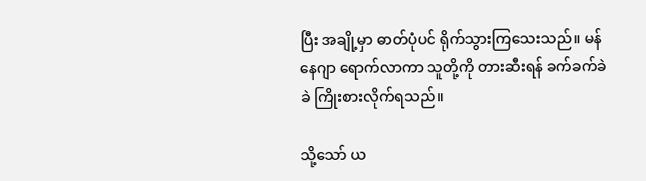ပြီး အချို့မှာ ဓာတ်ပုံပင် ရိုက်သွားကြသေးသည်။ မန်နေဂျာ ရောက်လာကာ သူတို့ကို တားဆီးရန် ခက်ခက်ခဲခဲ ကြိုးစားလိုက်ရသည်။

သို့သော် ယ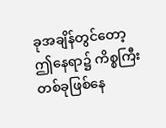ခုအချိန်တွင်တော့ ဤနေရာ၌ ကိစ္စကြီးတစ်ခုဖြစ်နေ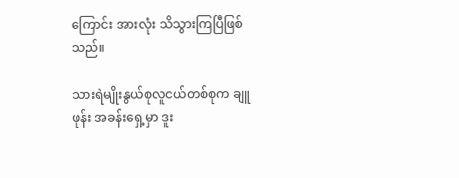ကြောင်း အားလုံး သိသွားကြပြီဖြစ်သည်။

သားရဲမျိုးနွယ်စုလူငယ်တစ်စုက ချူဖုန်း အခန်းရှေ့မှာ ဒူး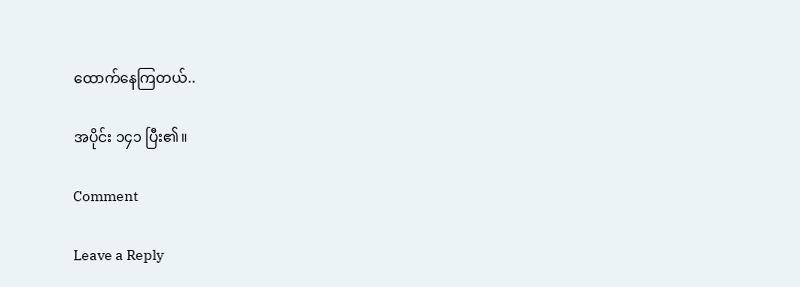ထောက်နေကြတယ်..

အပိုင်း ၁၄၁ ပြီး၏။

Comment

Leave a Reply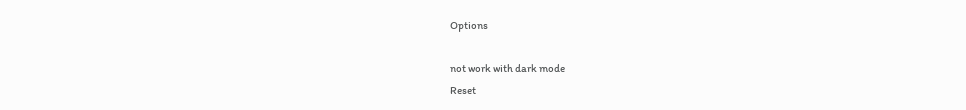Options

not work with dark mode
Reset